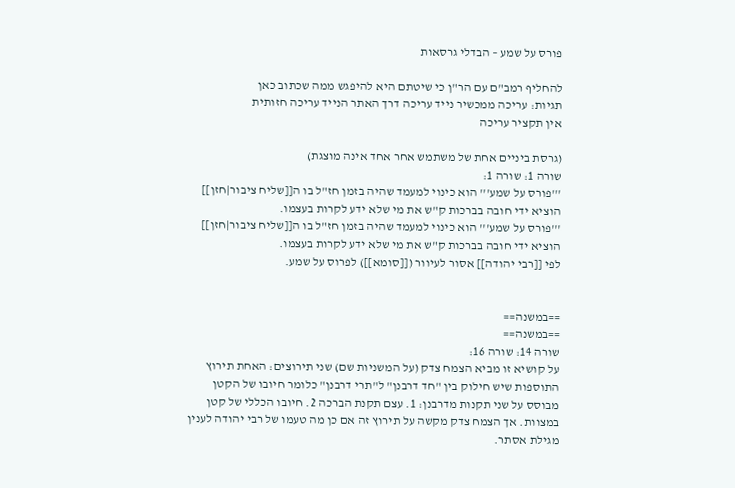פורס על שמע – הבדלי גרסאות

להחליף רמב"ם עם הר"ן כי שיטתם היא להיפגש ממה שכתוב כאן
תגיות: עריכה ממכשיר נייד עריכה דרך האתר הנייד עריכה חזותית
אין תקציר עריכה

(גרסת ביניים אחת של משתמש אחר אחד אינה מוצגת)
שורה 1: שורה 1:
'''פורס על שמע''' הוא כינוי למעמד שהיה בזמן חז"ל בו ה[[שליח ציבור|חזן]] הוציא ידי חובה בברכות ק"ש את מי שלא ידע לקרות בעצמו.
'''פורס על שמע''' הוא כינוי למעמד שהיה בזמן חז"ל בו ה[[שליח ציבור|חזן]] הוציא ידי חובה בברכות ק"ש את מי שלא ידע לקרות בעצמו.
לפי [[רבי יהודה]] אסור לעיוור ([[סומא]]) לפרוס על שמע.


==במשנה==
==במשנה==
שורה 14: שורה 16:
על קושיא זו מביא הצמח צדק (על המשניות שם) שני תירוצים: האחת תירוץ התוספות שיש חילוק בין "חד דרבנן" ל"תרי דרבנן" כלומר חיובו של הקטן מבוסס על שני תקנות מדרבנן: 1. עצם תקנת הברכה 2. חיובו הכללי של קטן במצוות. אך הצמח צדק מקשה על תירוץ זה אם כן מה טעמו של רבי יהודה לענין מגילת אסתר.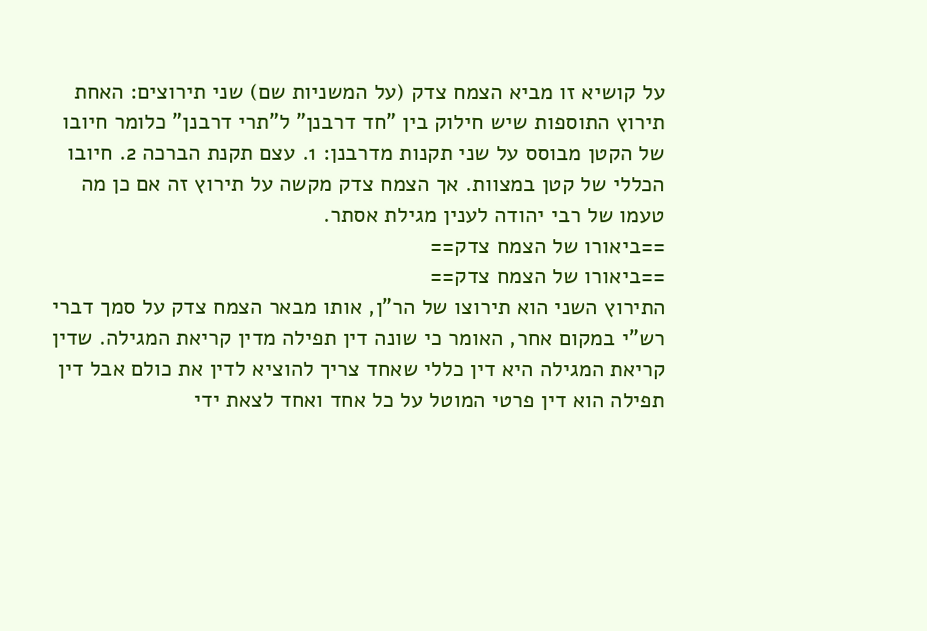על קושיא זו מביא הצמח צדק (על המשניות שם) שני תירוצים: האחת תירוץ התוספות שיש חילוק בין "חד דרבנן" ל"תרי דרבנן" כלומר חיובו של הקטן מבוסס על שני תקנות מדרבנן: 1. עצם תקנת הברכה 2. חיובו הכללי של קטן במצוות. אך הצמח צדק מקשה על תירוץ זה אם כן מה טעמו של רבי יהודה לענין מגילת אסתר.
==ביאורו של הצמח צדק==
==ביאורו של הצמח צדק==
התירוץ השני הוא תירוצו של הר"ן, אותו מבאר הצמח צדק על סמך דברי רש"י במקום אחר, האומר כי שונה דין תפילה מדין קריאת המגילה. שדין קריאת המגילה היא דין כללי שאחד צריך להוציא לדין את כולם אבל דין תפילה הוא דין פרטי המוטל על כל אחד ואחד לצאת ידי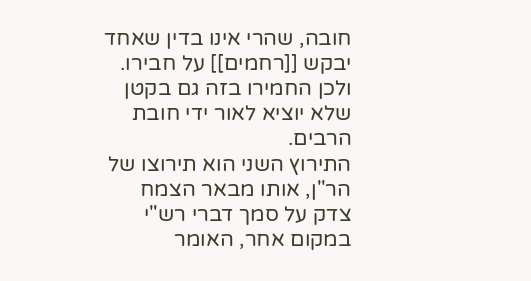חובה, שהרי אינו בדין שאחד יבקש [[רחמים]] על חבירו. ולכן החמירו בזה גם בקטן שלא יוציא לאור ידי חובת הרבים.
התירוץ השני הוא תירוצו של הר"ן, אותו מבאר הצמח צדק על סמך דברי רש"י במקום אחר, האומר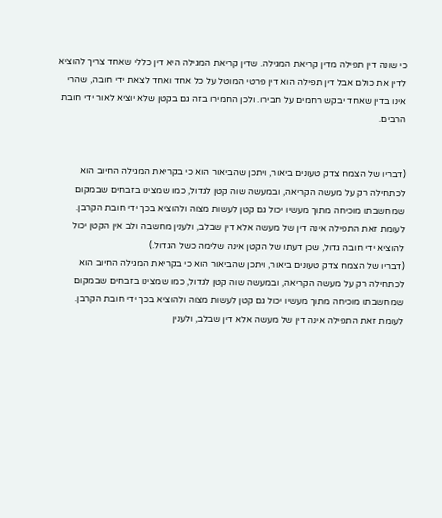כי שונה דין תפילה מדין קריאת המגילה. שדין קריאת המגילה היא דין כללי שאחד צריך להוציא לדין את כולם אבל דין תפילה הוא דין פרטי המוטל על כל אחד ואחד לצאת ידי חובה, שהרי אינו בדין שאחד יבקש רחמים על חבירו. ולכן החמירו בזה גם בקטן שלא יוציא לאור ידי חובת הרבים.


(דבריו של הצמח צדק טעונים ביאור, ויתכן שהביאור הוא כי בקריאת המגילה החיוב הוא לכתחילה רק על מעשה הקריאה, ובמעשה שוה קטן לגדול, כמו שמצינו בזבחים שבמקום שמחשבתו מוכיחה מתוך מעשיו יכול גם קטן לעשות מצוה ולהוציא בכך ידי חובת הקרבן. לעומת זאת התפילה אינה דין של מעשה אלא דין שבלב, ולענין מחשבה ולב אין הקטן יכול להוציא ידי חובה גדול, שכן דעתו של הקטן אינה שלימה כשל הגדול.)
(דבריו של הצמח צדק טעונים ביאור, ויתכן שהביאור הוא כי בקריאת המגילה החיוב הוא לכתחילה רק על מעשה הקריאה, ובמעשה שוה קטן לגדול, כמו שמצינו בזבחים שבמקום שמחשבתו מוכיחה מתוך מעשיו יכול גם קטן לעשות מצוה ולהוציא בכך ידי חובת הקרבן. לעומת זאת התפילה אינה דין של מעשה אלא דין שבלב, ולענין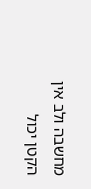מחשבה ולב אין הקטן יכול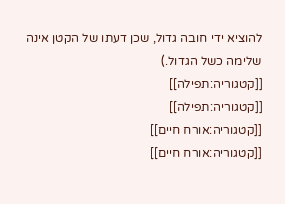להוציא ידי חובה גדול, שכן דעתו של הקטן אינה שלימה כשל הגדול.)
[[קטגוריה:תפילה]]
[[קטגוריה:תפילה]]
[[קטגוריה:אורח חיים]]
[[קטגוריה:אורח חיים]]